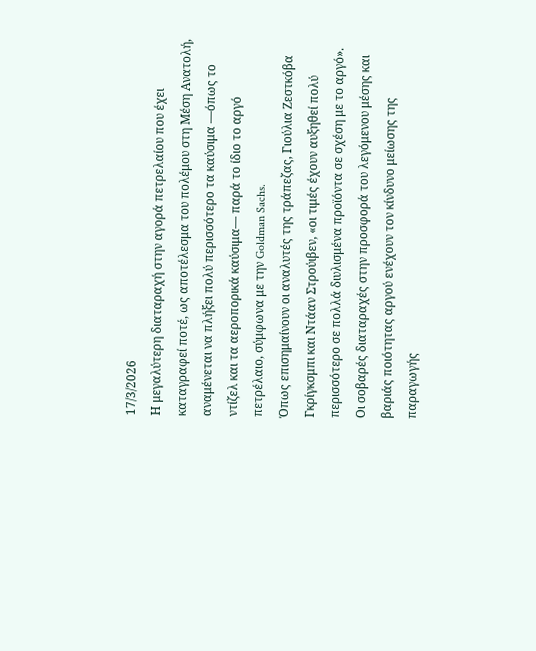17/3/2026
Η μεγαλύτερη διαταραχή στην αγορά πετρελαίου που έχει καταγραφεί ποτέ, ως αποτέλεσμα του πολέμου στη Μέση Ανατολή, αναμένεται να πλήξει πολύ περισσότερο τα καύσιμα —όπως το ντίζελ και τα αεροπορικά καύσιμα— παρά το ίδιο το αργό πετρέλαιο, σύμφωνα με την Goldman Sachs.
Όπως επισημαίνουν οι αναλυτές της τράπεζας, Γιούλια Ζεστκόβα Γκρίγκσμπι και Ντάαν Στρούιβεν, «οι τιμές έχουν αυξηθεί πολύ περισσότερο σε πολλά διυλισμένα προϊόντα σε σχέση με το αργό». Οι σοβαρές διαταραχές στην προσφορά του λεγόμενου μέσης και βαριάς ποιότητας αργού ενέχουν τον κίνδυνο μείωσης της παραγωγής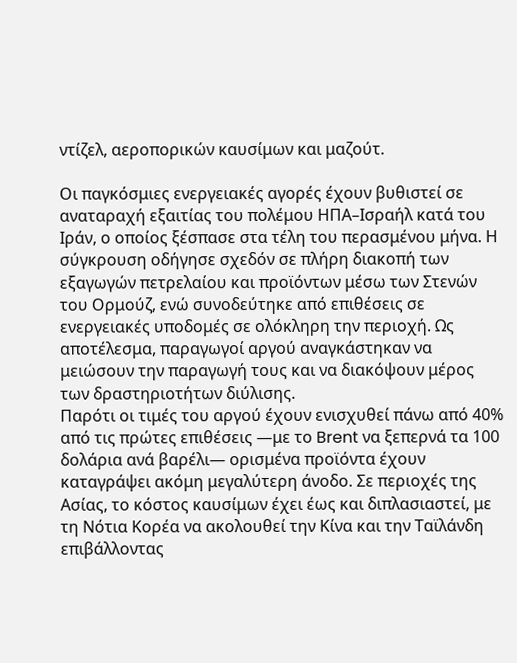ντίζελ, αεροπορικών καυσίμων και μαζούτ.

Οι παγκόσμιες ενεργειακές αγορές έχουν βυθιστεί σε αναταραχή εξαιτίας του πολέμου ΗΠΑ–Ισραήλ κατά του Ιράν, ο οποίος ξέσπασε στα τέλη του περασμένου μήνα. Η σύγκρουση οδήγησε σχεδόν σε πλήρη διακοπή των εξαγωγών πετρελαίου και προϊόντων μέσω των Στενών του Ορμούζ, ενώ συνοδεύτηκε από επιθέσεις σε ενεργειακές υποδομές σε ολόκληρη την περιοχή. Ως αποτέλεσμα, παραγωγοί αργού αναγκάστηκαν να μειώσουν την παραγωγή τους και να διακόψουν μέρος των δραστηριοτήτων διύλισης.
Παρότι οι τιμές του αργού έχουν ενισχυθεί πάνω από 40% από τις πρώτες επιθέσεις —με το Brent να ξεπερνά τα 100 δολάρια ανά βαρέλι— ορισμένα προϊόντα έχουν καταγράψει ακόμη μεγαλύτερη άνοδο. Σε περιοχές της Ασίας, το κόστος καυσίμων έχει έως και διπλασιαστεί, με τη Νότια Κορέα να ακολουθεί την Κίνα και την Ταϊλάνδη επιβάλλοντας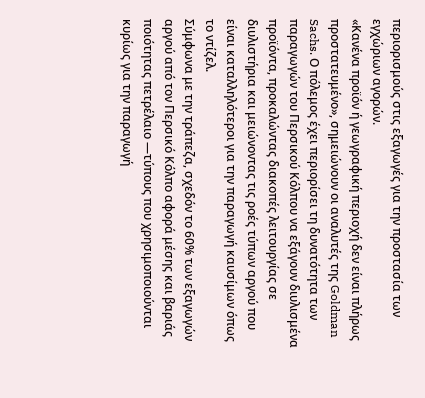περιορισμούς στις εξαγωγές για την προστασία των εγχώριων αγορών.
«Κανένα προϊόν ή γεωγραφική περιοχή δεν είναι πλήρως προστατευμένο», σημειώνουν οι αναλυτές της Goldman Sachs. Ο πόλεμος έχει περιορίσει τη δυνατότητα των παραγωγών του Περσικού Κόλπου να εξάγουν διυλισμένα προϊόντα, προκαλώντας διακοπές λειτουργίας σε διυλιστήρια και μειώνοντας τις ροές τύπων αργού που είναι καταλληλότεροι για την παραγωγή καυσίμων όπως το ντίζελ.
Σύμφωνα με την τράπεζα, σχεδόν το 60% των εξαγωγών αργού από τον Περσικό Κόλπο αφορά μέσης και βαριάς ποιότητας πετρέλαιο —τύπους που χρησιμοποιούνται κυρίως για την παραγωγή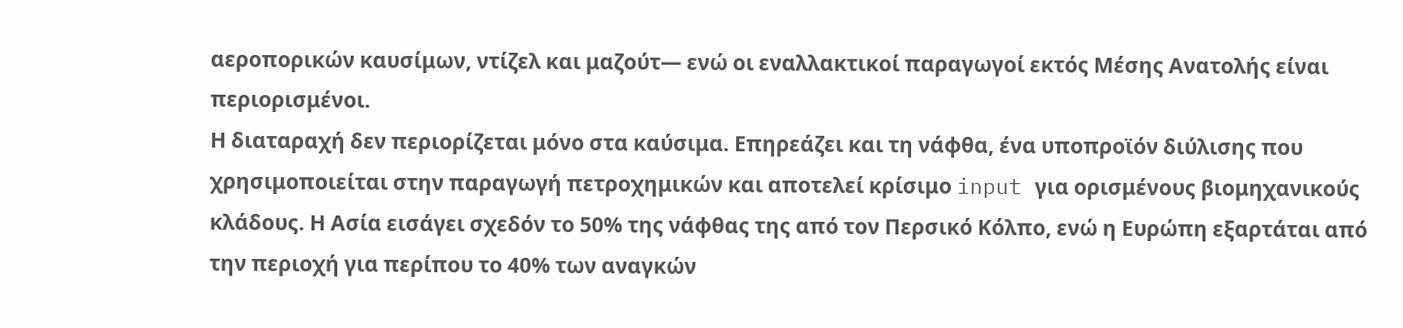αεροπορικών καυσίμων, ντίζελ και μαζούτ— ενώ οι εναλλακτικοί παραγωγοί εκτός Μέσης Ανατολής είναι περιορισμένοι.
Η διαταραχή δεν περιορίζεται μόνο στα καύσιμα. Επηρεάζει και τη νάφθα, ένα υποπροϊόν διύλισης που χρησιμοποιείται στην παραγωγή πετροχημικών και αποτελεί κρίσιμο input για ορισμένους βιομηχανικούς κλάδους. Η Ασία εισάγει σχεδόν το 50% της νάφθας της από τον Περσικό Κόλπο, ενώ η Ευρώπη εξαρτάται από την περιοχή για περίπου το 40% των αναγκών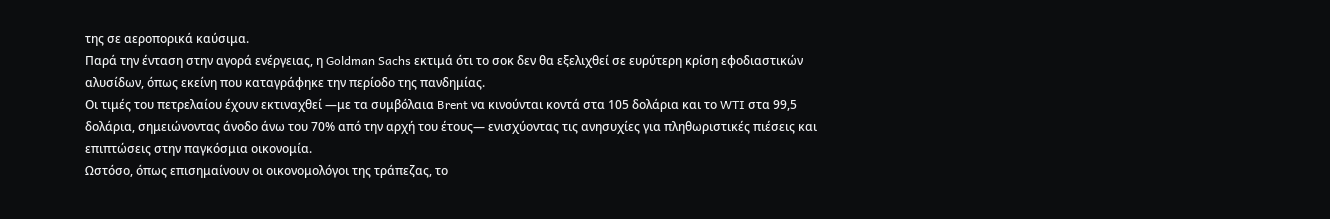της σε αεροπορικά καύσιμα.
Παρά την ένταση στην αγορά ενέργειας, η Goldman Sachs εκτιμά ότι το σοκ δεν θα εξελιχθεί σε ευρύτερη κρίση εφοδιαστικών αλυσίδων, όπως εκείνη που καταγράφηκε την περίοδο της πανδημίας.
Οι τιμές του πετρελαίου έχουν εκτιναχθεί —με τα συμβόλαια Brent να κινούνται κοντά στα 105 δολάρια και το WTI στα 99,5 δολάρια, σημειώνοντας άνοδο άνω του 70% από την αρχή του έτους— ενισχύοντας τις ανησυχίες για πληθωριστικές πιέσεις και επιπτώσεις στην παγκόσμια οικονομία.
Ωστόσο, όπως επισημαίνουν οι οικονομολόγοι της τράπεζας, το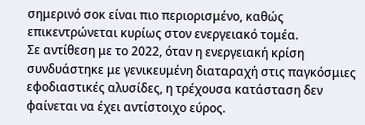σημερινό σοκ είναι πιο περιορισμένο, καθώς επικεντρώνεται κυρίως στον ενεργειακό τομέα.
Σε αντίθεση με το 2022, όταν η ενεργειακή κρίση συνδυάστηκε με γενικευμένη διαταραχή στις παγκόσμιες εφοδιαστικές αλυσίδες, η τρέχουσα κατάσταση δεν φαίνεται να έχει αντίστοιχο εύρος.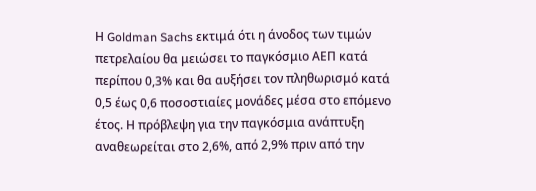Η Goldman Sachs εκτιμά ότι η άνοδος των τιμών πετρελαίου θα μειώσει το παγκόσμιο ΑΕΠ κατά περίπου 0,3% και θα αυξήσει τον πληθωρισμό κατά 0,5 έως 0,6 ποσοστιαίες μονάδες μέσα στο επόμενο έτος. Η πρόβλεψη για την παγκόσμια ανάπτυξη αναθεωρείται στο 2,6%, από 2,9% πριν από την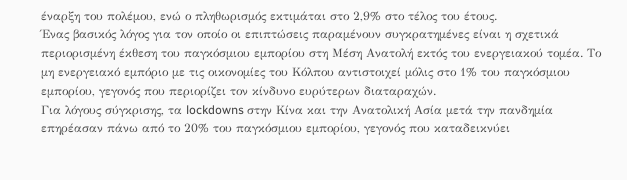έναρξη του πολέμου, ενώ ο πληθωρισμός εκτιμάται στο 2,9% στο τέλος του έτους.
Ένας βασικός λόγος για τον οποίο οι επιπτώσεις παραμένουν συγκρατημένες είναι η σχετικά περιορισμένη έκθεση του παγκόσμιου εμπορίου στη Μέση Ανατολή εκτός του ενεργειακού τομέα. Το μη ενεργειακό εμπόριο με τις οικονομίες του Κόλπου αντιστοιχεί μόλις στο 1% του παγκόσμιου εμπορίου, γεγονός που περιορίζει τον κίνδυνο ευρύτερων διαταραχών.
Για λόγους σύγκρισης, τα lockdowns στην Κίνα και την Ανατολική Ασία μετά την πανδημία επηρέασαν πάνω από το 20% του παγκόσμιου εμπορίου, γεγονός που καταδεικνύει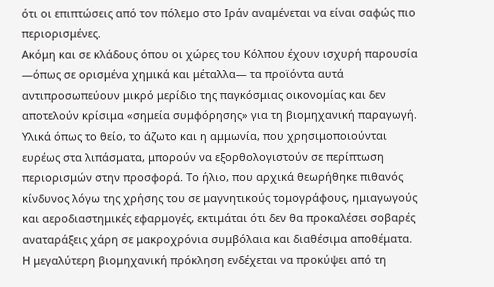ότι οι επιπτώσεις από τον πόλεμο στο Ιράν αναμένεται να είναι σαφώς πιο περιορισμένες.
Ακόμη και σε κλάδους όπου οι χώρες του Κόλπου έχουν ισχυρή παρουσία —όπως σε ορισμένα χημικά και μέταλλα— τα προϊόντα αυτά αντιπροσωπεύουν μικρό μερίδιο της παγκόσμιας οικονομίας και δεν αποτελούν κρίσιμα «σημεία συμφόρησης» για τη βιομηχανική παραγωγή.
Υλικά όπως το θείο, το άζωτο και η αμμωνία, που χρησιμοποιούνται ευρέως στα λιπάσματα, μπορούν να εξορθολογιστούν σε περίπτωση περιορισμών στην προσφορά. Το ήλιο, που αρχικά θεωρήθηκε πιθανός κίνδυνος λόγω της χρήσης του σε μαγνητικούς τομογράφους, ημιαγωγούς και αεροδιαστημικές εφαρμογές, εκτιμάται ότι δεν θα προκαλέσει σοβαρές αναταράξεις χάρη σε μακροχρόνια συμβόλαια και διαθέσιμα αποθέματα.
Η μεγαλύτερη βιομηχανική πρόκληση ενδέχεται να προκύψει από τη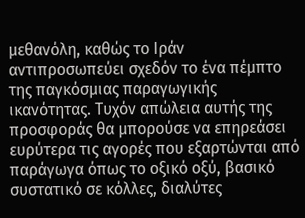μεθανόλη, καθώς το Ιράν αντιπροσωπεύει σχεδόν το ένα πέμπτο της παγκόσμιας παραγωγικής ικανότητας. Τυχόν απώλεια αυτής της προσφοράς θα μπορούσε να επηρεάσει ευρύτερα τις αγορές που εξαρτώνται από παράγωγα όπως το οξικό οξύ, βασικό συστατικό σε κόλλες, διαλύτες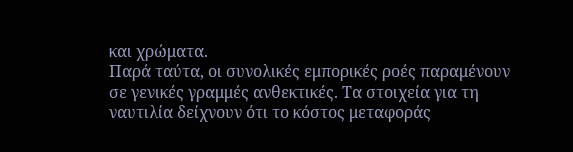και χρώματα.
Παρά ταύτα, οι συνολικές εμπορικές ροές παραμένουν σε γενικές γραμμές ανθεκτικές. Τα στοιχεία για τη ναυτιλία δείχνουν ότι το κόστος μεταφοράς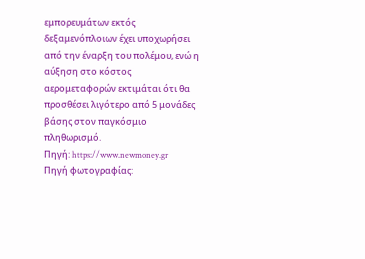εμπορευμάτων εκτός δεξαμενόπλοιων έχει υποχωρήσει από την έναρξη του πολέμου, ενώ η αύξηση στο κόστος αερομεταφορών εκτιμάται ότι θα προσθέσει λιγότερο από 5 μονάδες βάσης στον παγκόσμιο πληθωρισμό.
Πηγή: https://www.newmoney.gr
Πηγή φωτογραφίας: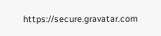https://secure.gravatar.com